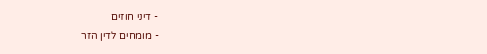- דיני חוזים
- מומחים לדין הזר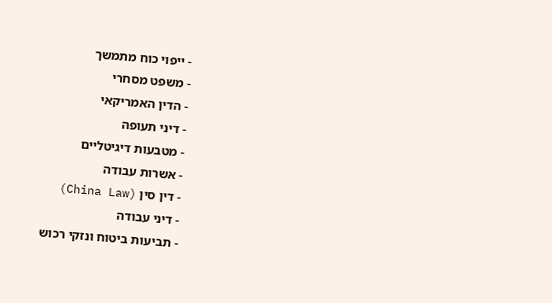- ייפוי כוח מתמשך
- משפט מסחרי
- הדין האמריקאי
- דיני תעופה
- מטבעות דיגיטליים
- אשרות עבודה
- דין סין (China Law)
- דיני עבודה
- תביעות ביטוח ונזקי רכוש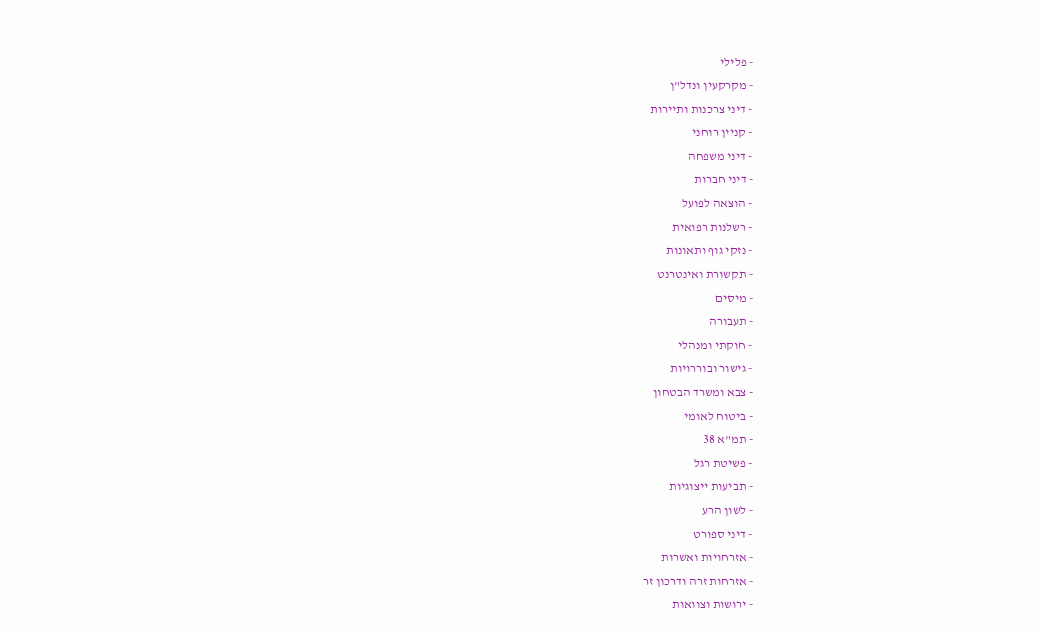- פלילי
- מקרקעין ונדל"ן
- דיני צרכנות ותיירות
- קניין רוחני
- דיני משפחה
- דיני חברות
- הוצאה לפועל
- רשלנות רפואית
- נזקי גוף ותאונות
- תקשורת ואינטרנט
- מיסים
- תעבורה
- חוקתי ומנהלי
- גישור ובוררויות
- צבא ומשרד הבטחון
- ביטוח לאומי
- תמ"א 38
- פשיטת רגל
- תביעות ייצוגיות
- לשון הרע
- דיני ספורט
- אזרחויות ואשרות
- אזרחות זרה ודרכון זר
- ירושות וצוואות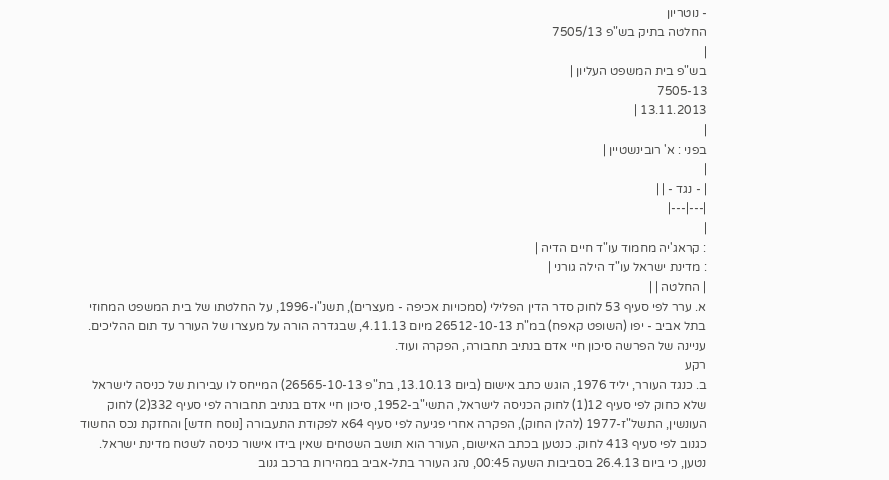- נוטריון
החלטה בתיק בש"פ 7505/13
|
בש"פ בית המשפט העליון |
7505-13
13.11.2013 |
|
בפני : א' רובינשטיין |
|
| - נגד - | |
|---|---|
|
: קראג'יה מחמוד עו"ד חיים הדיה |
: מדינת ישראל עו"ד הילה גורני |
| החלטה | |
א. ערר לפי סעיף 53 לחוק סדר הדין הפלילי (סמכויות אכיפה - מעצרים), תשנ"ו-1996, על החלטתו של בית המשפט המחוזי בתל אביב - יפו (השופט קאפח) במ"ת 26512-10-13 מיום 4.11.13, שבגדרה הורה על מעצרו של העורר עד תום ההליכים. עניינה של הפרשה סיכון חיי אדם בנתיב תחבורה, הפקרה ועוד.
רקע
ב. כנגד העורר, יליד 1976, הוגש כתב אישום (ביום 13.10.13, בת"פ 26565-10-13) המייחס לו עבירות של כניסה לישראל שלא כחוק לפי סעיף 12(1) לחוק הכניסה לישראל, התשי"ב-1952, סיכון חיי אדם בנתיב תחבורה לפי סעיף 332(2) לחוק העונשין, התשל"ז-1977 (להלן החוק), הפקרה אחרי פגיעה לפי סעיף 64א לפקודת התעבורה [נוסח חדש] והחזקת נכס החשוד כגנוב לפי סעיף 413 לחוק. כנטען בכתב האישום, העורר הוא תושב השטחים שאין בידו אישור כניסה לשטח מדינת ישראל. נטען, כי ביום 26.4.13 בסביבות השעה 00:45, נהג העורר בתל-אביב במהירות ברכב גנוב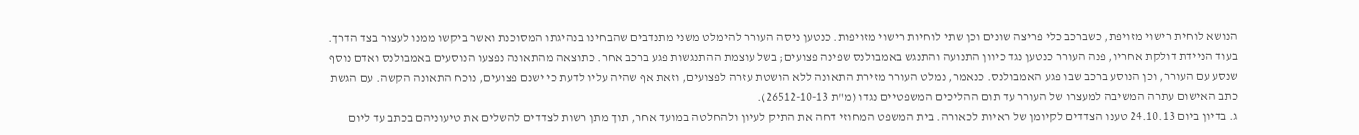הנושא לוחית רישוי מזויפת, כשברכב כלי פריצה שונים וכן שתי לוחיות רישוי מזויפות. כנטען ניסה העורר להימלט משני מתנדבים שהבחינו בנהיגתו המסוכנת ואשר ביקשו ממנו לעצור בצד הדרך. בעוד הניידת דולקת אחריו, פנה העורר כנטען נגד כיוון התנועה והתנגש באמבולנס שפינה פצועים; בשל עוצמת ההתנגשות פגע ברכב אחר. כתוצאה מהתאונה נפצעו הנוסעים באמבולנס ואדם נוסף שנסע עם העורר, וכן הנוסע ברכב שבו פגע האמבולנס. כנאמר, נמלט העורר מזירת התאונה ללא הושטת עזרה לפצועים, וזאת אף שהיה עליו לדעת כי ישנם פצועים, נוכח התאונה הקשה. עם הגשת כתב האישום עתרה המשיבה למעצרו של העורר עד תום ההליכים המשפטיים נגדו (מ"ת 26512-10-13).
ג. בדיון ביום 24.10.13 טענו הצדדים לקיומן של ראיות לכאורה. בית המשפט המחוזי דחה את התיק לעיון ולהחלטה במועד אחר, תוך מתן רשות לצדדים להשלים את טיעוניהם בכתב עד ליום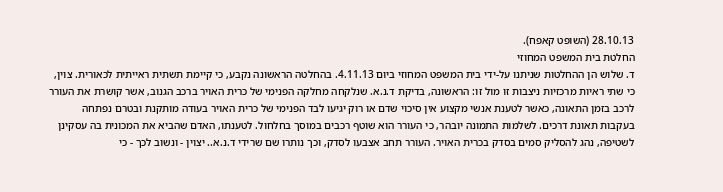28.10.13 (השופט קאפח).
החלטת בית המשפט המחוזי
ד. שלוש הן ההחלטות שניתנו על-ידי בית המשפט המחוזי ביום 4.11.13. בהחלטה הראשונה נקבע, כי קיימת תשתית ראייתית לכאורית. צוין, כי שתי ראיות מרכזיות ניצבות זו מול זו: הראשונה, בדיקת ד.נ.א. שנלקחה מחלקה הפנימי של כרית האויר ברכב הגנוב, אשר קושרת את העורר לרכב בזמן התאונה, כאשר לטענת אנשי מקצוע אין סיכוי שדם או רוק יגיעו לבד הפנימי של כרית האויר בעודה מותקנת ובטרם נפתחה בעקבות תאונת דרכים. לשלמות התמונה יובהר, כי העורר הוא שוטף רכבים במוסך בחלחול. לטענתו, האדם שהביא את המכונית בה עסקינן לשטיפה, נהג להסליק סמים בסדק בכרית האויר. העורר תחב אצבעו לסדק, וכך נותרו שם שרידי ד.נ.א.. יצוין - ונשוב לכך - כי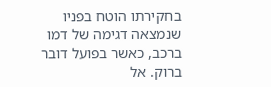בחקירתו הוטח בפניו שנמצאה דגימה של דמו ברכב, כאשר בפועל דובר ברוק. אל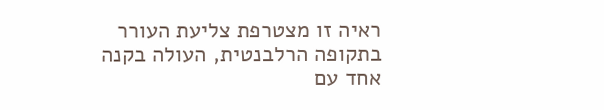ראיה זו מצטרפת צליעת העורר בתקופה הרלבנטית, העולה בקנה אחד עם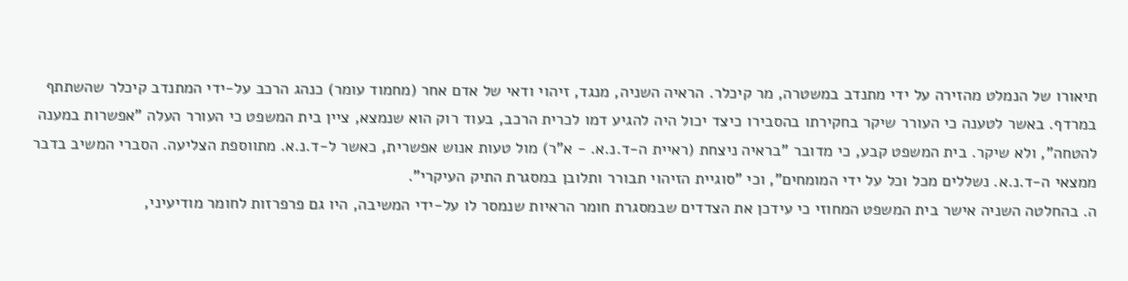תיאורו של הנמלט מהזירה על ידי מתנדב במשטרה, מר קיכלר. הראיה השניה, מנגד, זיהוי ודאי של אדם אחר (מחמוד עומר) כנהג הרכב על-ידי המתנדב קיכלר שהשתתף במרדף. באשר לטענה כי העורר שיקר בחקירתו בהסבירו כיצד יכול היה להגיע דמו לכרית הרכב, בעוד רוק הוא שנמצא, ציין בית המשפט כי העורר העלה "אפשרות במענה להטחה", ולא שיקר. בית המשפט קבע, כי מדובר "בראיה ניצחת (ראיית ה-ד.נ.א. - א"ר) מול טעות אנוש אפשרית, כאשר ל-ד.נ.א. מתווספת הצליעה. הסברי המשיב בדבר ממצאי ה-ד.נ.א. נשללים מכל וכל על ידי המומחים", וכי "סוגיית הזיהוי תבורר ותלובן במסגרת התיק העיקרי".
ה. בהחלטה השניה אישר בית המשפט המחוזי כי עידכן את הצדדים שבמסגרת חומר הראיות שנמסר לו על-ידי המשיבה, היו גם פרפרזות לחומר מודיעיני,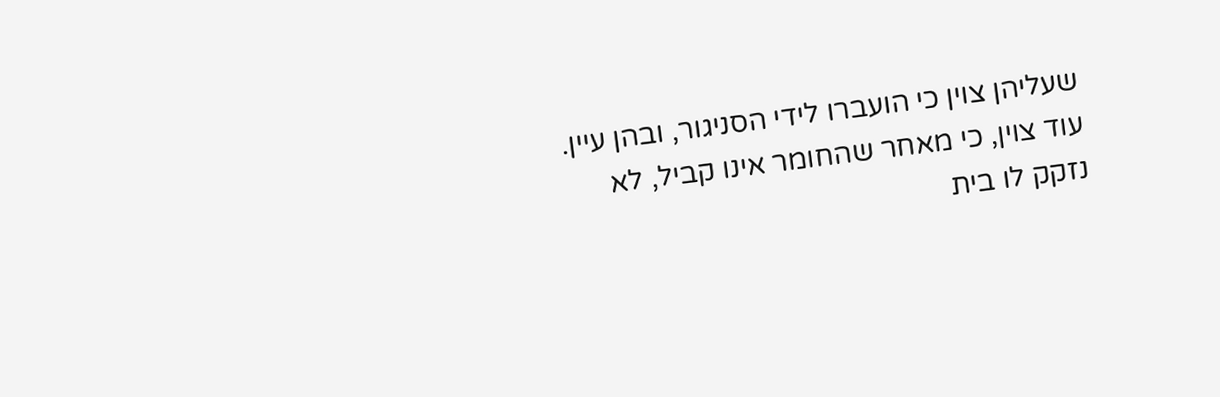שעליהן צוין כי הועברו לידי הסניגור, ובהן עיין. עוד צוין, כי מאחר שהחומר אינו קביל, לא נזקק לו בית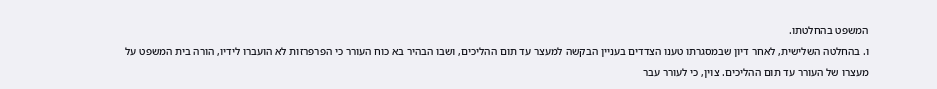המשפט בהחלטתו.
ו. בהחלטה השלישית, לאחר דיון שבמסגרתו טענו הצדדים בעניין הבקשה למעצר עד תום ההליכים, ושבו הבהיר בא כוח העורר כי הפרפרזות לא הועברו לידיו, הורה בית המשפט על מעצרו של העורר עד תום ההליכים. צוין, כי לעורר עבר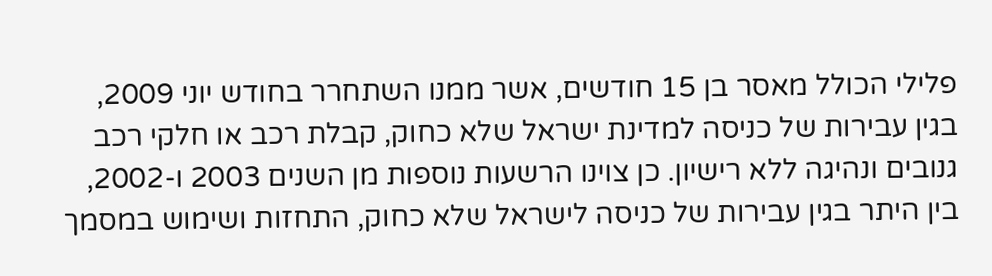פלילי הכולל מאסר בן 15 חודשים, אשר ממנו השתחרר בחודש יוני 2009, בגין עבירות של כניסה למדינת ישראל שלא כחוק, קבלת רכב או חלקי רכב גנובים ונהיגה ללא רישיון. כן צוינו הרשעות נוספות מן השנים 2003 ו-2002, בין היתר בגין עבירות של כניסה לישראל שלא כחוק, התחזות ושימוש במסמך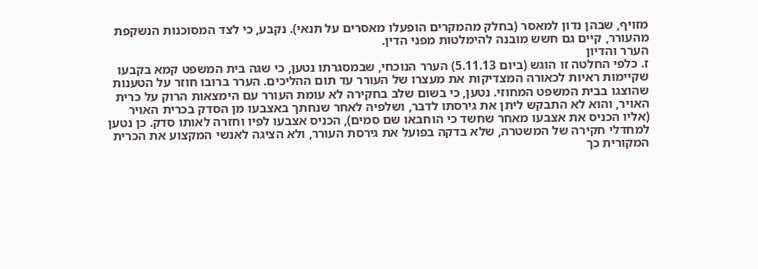מזויף, שבהן נדון למאסר (בחלק מהמקרים הופעלו מאסרים על תנאי). נקבע, כי לצד המסוכנות הנשקפת מהעורר, קיים גם חשש מובנה להימלטות מפני הדין.
הערר והדיון
ז. כלפי החלטה זו הוגש (ביום 5.11.13) הערר הנוכחי, שבמסגרתו נטען, כי שגה בית המשפט קמא בקבעו שקיימות ראיות לכאורה המצדיקות את מעצרו של העורר עד תום ההליכים. הערר ברובו חוזר על הטענות שהוצגו בבית המשפט המחוזי. נטען, כי בשום שלב בחקירה לא עומת העורר עם הימצאות הרוק על כרית האויר, והוא לא התבקש ליתן את גירסתו לדבר, ושלפיה לאחר שנחתך באצבעו מן הסדק בכרית האויר (אליו הכניס את אצבעו מאחר שחשד כי הוחבאו שם סמים), הכניס אצבעו לפיו וחזרה לאותו סדק. כן נטען למחדלי חקירה של המשטרה, שלא בדקה בפועל את גירסת העורר, ולא הציגה לאנשי המקצוע את הכרית המקורית כך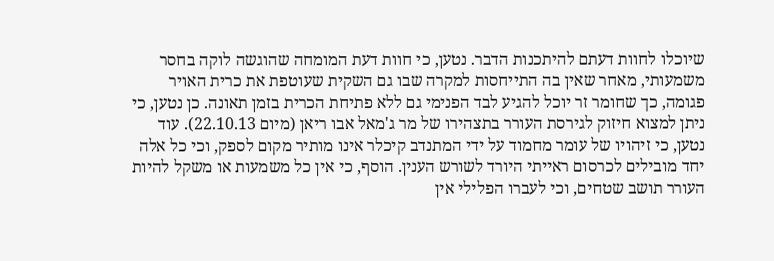שיוכלו לחוות דעתם להיתכנות הדבר. נטען, כי חוות דעת המומחה שהוגשה לוקה בחסר משמעותי, מאחר שאין בה התייחסות למקרה שבו גם השקית שעוטפת את כרית האויר פגומה, כך שחומר זר יוכל להגיע לבד הפנימי גם ללא פתיחת הכרית בזמן תאונה. כן נטען, כי ניתן למצוא חיזוק לגירסת העורר בתצהירו של מר ג'מאל אבו ריאן (מיום 22.10.13). עוד נטען, כי זיהויו של עומר מחמוד על ידי המתנדב קיכלר אינו מותיר מקום לספק, וכי כל אלה יחד מובילים לכרסום ראייתי היורד לשורש הענין. הוסף, כי אין כל משמעות או משקל להיות העורר תושב שטחים, וכי לעברו הפלילי אין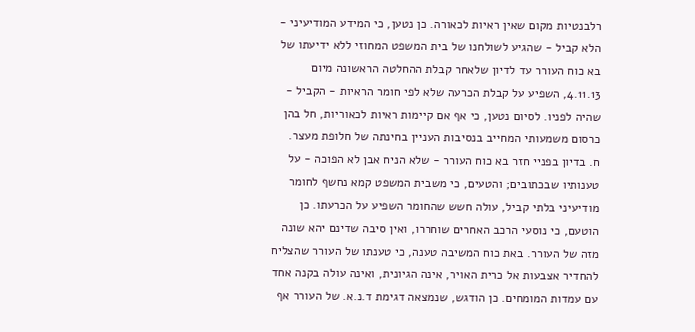רלבנטיות מקום שאין ראיות לכאורה. כן נטען, כי המידע המודיעיני - הלא קביל - שהגיע לשולחנו של בית המשפט המחוזי ללא ידיעתו של בא כוח העורר עד לדיון שלאחר קבלת ההחלטה הראשונה מיום 4.11.13, השפיע על קבלת הכרעה שלא לפי חומר הראיות - הקביל - שהיה לפניו. לסיום נטען, כי אף אם קיימות ראיות לכאוריות, חל בהן כרסום משמעותי המחייב בנסיבות העניין בחינתה של חלופת מעצר.
ח. בדיון בפניי חזר בא כוח העורר - שלא הניח אבן לא הפוכה - על טענותיו שבכתובים; והטעים, כי משבית המשפט קמא נחשף לחומר מודיעיני בלתי קביל, עולה חשש שהחומר השפיע על הכרעתו. כן הוטעם, כי נוסעי הרכב האחרים שוחררו, ואין סיבה שדינם יהא שונה מזה של העורר. באת כוח המשיבה טענה, כי טענתו של העורר שהצליח להחדיר אצבעות אל כרית האויר, אינה הגיונית, ואינה עולה בקנה אחד עם עמדות המומחים. כן הודגש, שנמצאה דגימת ד.נ.א. של העורר אף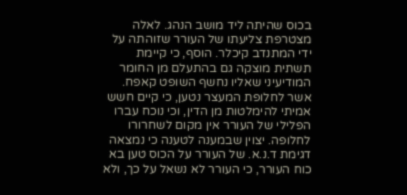בכוס שהיתה ליד מושב הנהג. לאלה מצטרפת צליעתו של העורר שזוהתה על ידי המתנדב קיכלר. הוסף, כי קיימת תשתית מוצקה גם בהתעלם מן החומר המודיעיני שאליו נחשף השופט קאפח. אשר לחלופת המעצר נטען, כי קיים חשש אמיתי להימלטות מן הדין, וכי נוכח עברו הפלילי של העורר אין מקום לשחרורו לחלופה. יצוין שבמענה לטענה כי נמצאה דגימת ד.נ.א. של העורר על הכוס טען בא כוח העורר, כי העורר לא נשאל על כך, ולא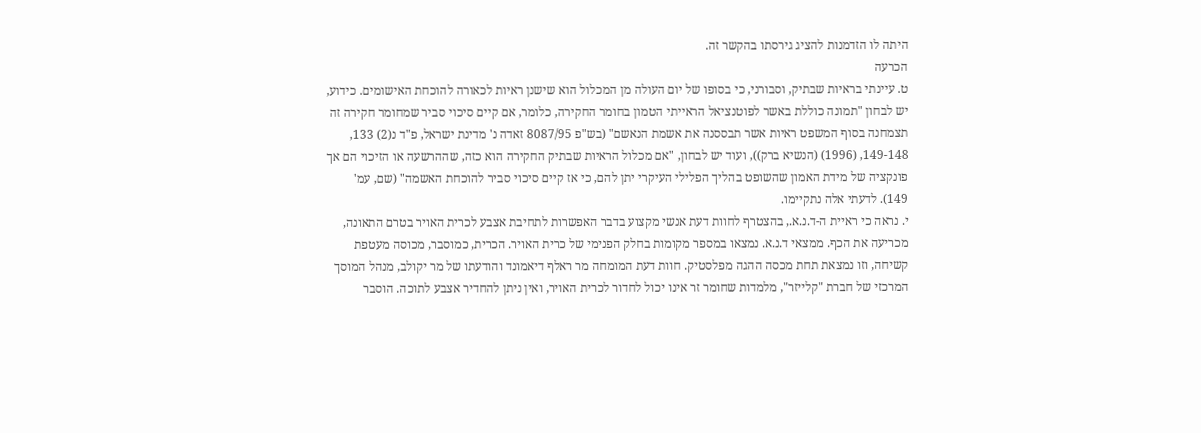היתה לו הזדמנות להציג גירסתו בהקשר זה.
הכרעה
ט. עיינתי בראיות שבתיק, וסבורני, כי בסופו של יום העולה מן המכלול הוא שישנן ראיות לכאורה להוכחת האישומים. כידוע, יש לבחון "תמונה כוללת באשר לפוטנציאל הראייתי הטמון בחומר החקירה, כלומר, אם קיים סיכוי סביר שמחומר חקירה זה תצמחנה בסוף המשפט ראיות אשר תבססנה את אשמת הנאשם" (בש"פ 8087/95 זאדה נ' מדינת ישראל, פ"ד נ(2) 133, 149-148, (1996) (הנשיא ברק)), ועוד יש לבחון, "אם מכלול הראיות שבתיק החקירה הוא כזה, שההרשעה או הזיכוי הם אך פונקציה של מידת האמון שהשופט בהליך הפלילי העיקרי יתן להם, כי אז קיים סיכוי סביר להוכחת האשמה" (שם, עמ' 149). לדעתי אלה נתקיימו.
י. נראה כי ראיית ה-ד.נ.א., בהצטרף לחוות דעת אנשי מקצוע בדבר האפשרות לתחיבת אצבע לכרית האויר בטרם התאונה, מכריעה את הכף. ממצאי ד.נ.א. נמצאו במספר מקומות בחלק הפנימי של כרית האויר. הכרית, כמוסבר, מכוסה מעטפת קשיחה, וזו נמצאת תחת מכסה ההגה מפלסטיק. חוות דעת המומחה מר ראלף דיאמונד והודעתו של מר יקולב, מנהל המוסך המרכזי של חברת "קלייזר", מלמדות שחומר זר אינו יכול לחדור לכרית האויר, ואין ניתן להחדיר אצבע לתוכה. הוסבר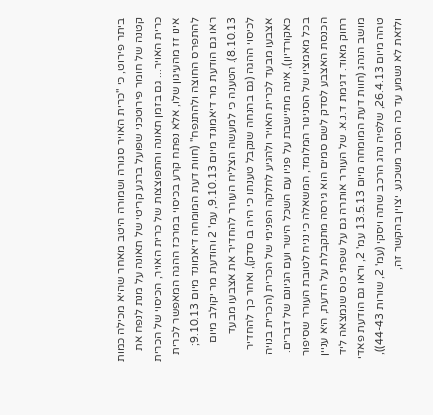ביתר פירוט, כי "כרית האויר סגורה ושמורה היטב מאחר שהיא מכילה כמות קטנה של חומר פירוטכני שפועל ברגע קריטי של תאונה על מנת לנפח את כרית האויר... גם בזמן תאונה והתפוצצות של כרית האויר, הכיסוי של הכרית אינו זז מהעיגון שלו, אלא נפתח קרע בכיסוי במרכז ההגה המאפשר לכרית להתפרס החוצה ולהתנפח" (חוות דעת המומחה דיאמונד מיום 9.10.13; ראו גם הודעת מר דיאמונד מיום 9.10.13, עמ' 2 והודעת מר יקולב מיום 8.10.13). הטענה כי למעשה הצליח העורר להחדיר את אצבעו מבעד לכיסוי ההגה (גם בהנחה שנקבל טענתו כי היה בו סדק), ואחר כך להחדיר אצבעו מבעד לכרית האויר ולהגיע לחלקה הפנימי של הכרית (הכרית בנויה כאקורדיון), אינה מתיישבת על פניו עם השכל הישר ועם הגיונם של דברים. בכל מאמציו של הסניגור המלומד, המשאלה כי נניח לטובת העורר שסיפור הכנסת האצבע לסדק לשם סמים הוא גירסה מתקבלת על הדעת, היא עניין רחוק מאוד. דגימת ד.נ.א. של העורר אותרה גם על שפתי כוס שנמצאה ליד מושב הנהג (חוות דעת המומחה מיום 13.5.13 עמ' 2, וראו גם הודעת פאדי טהה מיום 26.4.13, שלפיה נהג הרכב שתה ויסקי (עמ' 2, שורות 44-43)), ולזאת לא נשמע עד כה הסבר משכנע. יצוין בהקשר זה,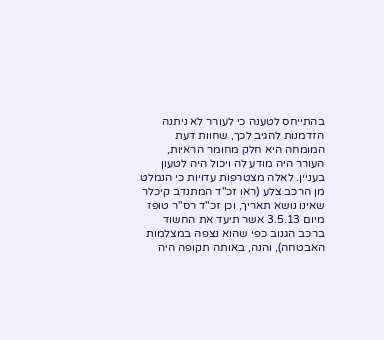בהתייחס לטענה כי לעורר לא ניתנה הזדמנות להגיב לכך, שחוות דעת המומחה היא חלק מחומר הראיות, העורר היה מודע לה ויכול היה לטעון בעניין. לאלה מצטרפות עדויות כי הנמלט מן הרכב צלע (ראו זכ"ד המתנדב קיכלר שאינו נושא תאריך, וכן זכ"ד רס"ר טופז מיום 3.5.13 אשר תיעד את החשוד ברכב הגנוב כפי שהוא נצפה במצלמות האבטחה), והנה, באותה תקופה היה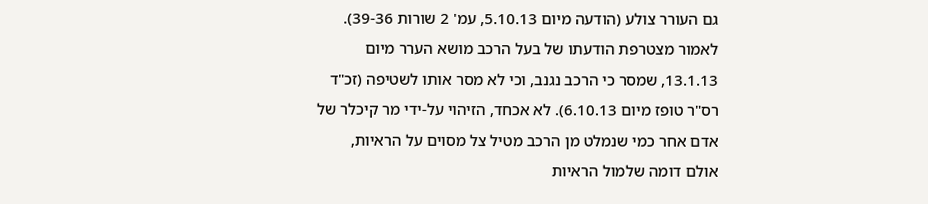גם העורר צולע (הודעה מיום 5.10.13, עמ' 2 שורות 39-36). לאמור מצטרפת הודעתו של בעל הרכב מושא הערר מיום 13.1.13, שמסר כי הרכב נגנב, וכי לא מסר אותו לשטיפה (זכ"ד רס"ר טופז מיום 6.10.13). לא אכחד, הזיהוי על-ידי מר קיכלר של אדם אחר כמי שנמלט מן הרכב מטיל צל מסוים על הראיות, אולם דומה שלמול הראיות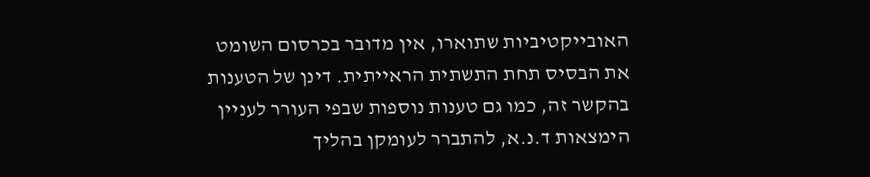האובייקטיביות שתוארו, אין מדובר בכרסום השומט את הבסיס תחת התשתית הראייתית. דינן של הטענות בהקשר זה, כמו גם טענות נוספות שבפי העורר לעניין הימצאות ד.נ.א, להתברר לעומקן בהליך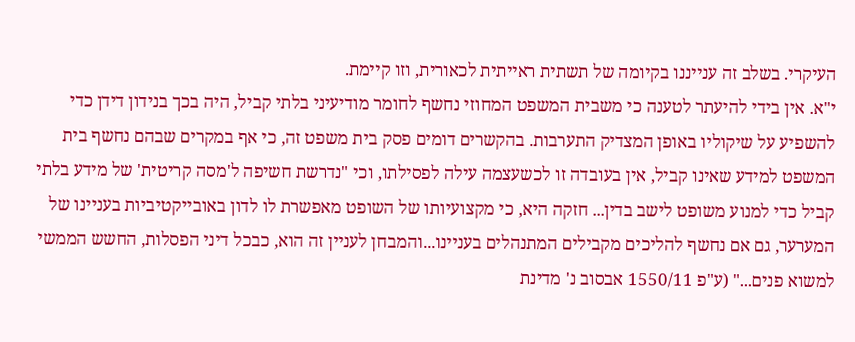העיקרי. בשלב זה ענייננו בקיומה של תשתית ראייתית לכאורית, וזו קיימת.
י"א. אין בידי להיעתר לטענה כי משבית המשפט המחוזי נחשף לחומר מודיעיני בלתי קביל, היה בכך בנידון דידן כדי להשפיע על שיקוליו באופן המצדיק התערבות. בהקשרים דומים פסק בית משפט זה, כי אף במקרים שבהם נחשף בית המשפט למידע שאינו קביל, אין בעובדה זו לכשעצמה עילה לפסילתו, וכי "נדרשת חשיפה ל'מסה קריטית' של מידע בלתי קביל כדי למנוע משופט לישב בדין... חזקה היא, כי מקצועיותו של השופט מאפשרת לו לדון באובייקטיביות בעניינו של המערער, גם אם נחשף להליכים מקבילים המתנהלים בעניינו...והמבחן לעניין זה הוא, כבכל דיני הפסלות, החשש הממשי למשוא פנים..." (ע"פ 1550/11 אבסוב נ' מדינת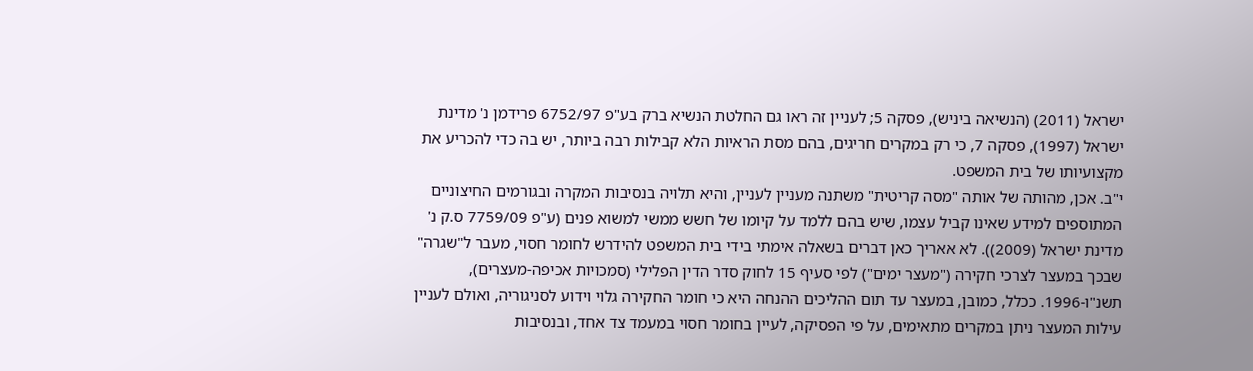ישראל (2011) (הנשיאה ביניש), פסקה 5; לעניין זה ראו גם החלטת הנשיא ברק בע"פ 6752/97 פרידמן נ' מדינת ישראל (1997), פסקה 7, כי רק במקרים חריגים, בהם מסת הראיות הלא קבילות רבה ביותר, יש בה כדי להכריע את מקצועיותו של בית המשפט.
י"ב. אכן, מהותה של אותה "מסה קריטית" משתנה מעניין לעניין, והיא תלויה בנסיבות המקרה ובגורמים החיצוניים המתוספים למידע שאינו קביל עצמו, שיש בהם ללמד על קיומו של חשש ממשי למשוא פנים (ע"פ 7759/09 ס.ק נ' מדינת ישראל (2009)). לא אאריך כאן דברים בשאלה אימתי בידי בית המשפט להידרש לחומר חסוי, מעבר ל"שגרה" שבכך במעצר לצרכי חקירה ("מעצר ימים") לפי סעיף 15 לחוק סדר הדין הפלילי (סמכויות אכיפה-מעצרים), תשנ"ו-1996. ככלל, כמובן, במעצר עד תום ההליכים ההנחה היא כי חומר החקירה גלוי וידוע לסניגוריה, ואולם לעניין עילות המעצר ניתן במקרים מתאימים, על פי הפסיקה, לעיין בחומר חסוי במעמד צד אחד, ובנסיבות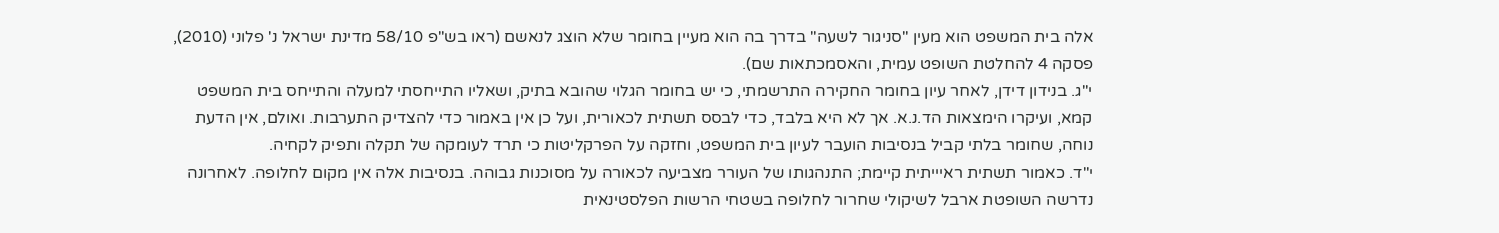אלה בית המשפט הוא מעין "סניגור לשעה" בדרך בה הוא מעיין בחומר שלא הוצג לנאשם (ראו בש"פ 58/10 מדינת ישראל נ' פלוני (2010), פסקה 4 להחלטת השופט עמית, והאסמכתאות שם).
י"ג. בנידון דידן, לאחר עיון בחומר החקירה התרשמתי, כי יש בחומר הגלוי שהובא בתיק, ושאליו התייחסתי למעלה והתייחס בית המשפט קמא, ועיקרו הימצאות הד.נ.א. אך לא היא בלבד, כדי לבסס תשתית לכאורית, ועל כן אין באמור כדי להצדיק התערבות. ואולם, אין הדעת נוחה, שחומר בלתי קביל בנסיבות הועבר לעיון בית המשפט, וחזקה על הפרקליטות כי תרד לעומקה של תקלה ותפיק לקחיה.
י"ד. כאמור תשתית ראיייתית קיימת; התנהגותו של העורר מצביעה לכאורה על מסוכנות גבוהה. בנסיבות אלה אין מקום לחלופה. לאחרונה נדרשה השופטת ארבל לשיקולי שחרור לחלופה בשטחי הרשות הפלסטינאית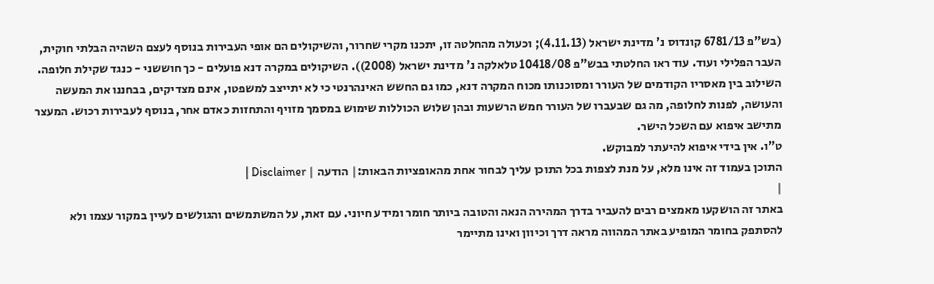(בש"פ 6781/13 קונדוס נ' מדינת ישראל (4.11.13); וכעולה מהחלטה זו, יתכנו מקרי שחרור, והשיקולים הם אופי העבירות בנוסף לעצם השהיה הבלתי חוקית, העבר הפלילי ועוד. עוד ראו החלטתי בבש"פ 10418/08 טלאלקה נ' מדינת ישראל (2008)). השיקולים במקרה דנא פועלים - כך חוששני - כנגד שקילת חלופה. השילוב בין מאסריו הקודמים של העורר ומסוכנותו מכוח המקרה דנא, כמו גם החשש האינהרנטי כי לא יתייצב למשפטו, אינם מצדיקים, בבחננו את המעשה והעושה, לפנות לחלופה, מה גם שבעברו של העורר חמש הרשעות ובהן שלוש הכוללות שימוש במסמך מזויף והתחזות כאדם אחר, בנוסף לעבירות רכוש. המעצר מתישב איפוא עם השכל הישר.
ט"ו. אין בידי איפוא להיעתר למבוקש.
התוכן בעמוד זה אינו מלא, על מנת לצפות בכל התוכן עליך לבחור אחת מהאופציות הבאות:| הודעה | Disclaimer |
|
באתר זה הושקעו מאמצים רבים להעביר בדרך המהירה הנאה והטובה ביותר חומר ומידע חיוני. עם זאת, על המשתמשים והגולשים לעיין במקור עצמו ולא להסתפק בחומר המופיע באתר המהווה מראה דרך וכיוון ואינו מתיימר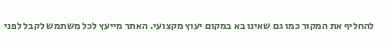להחליף את המקור כמו גם שאינו בא במקום יעוץ מקצועי. האתר מייעץ לכל משתמש לקבל לפני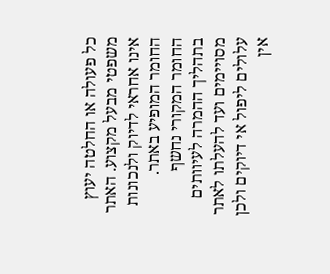כל פעולה או החלטה יעוץ משפטי מבעל מקצוע. האתר אינו אחראי לדיוק ולנכונות החומר המופיע באתר. החומר המקורי נחשף בתהליך ההמרה לעיוותים מסויימים ועד להעלתו לאתר עלולים ליפול אי דיוקים ולכן אין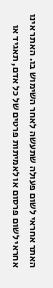האתר אחראי לשום פעולה שתעשה לאחר השימוש בו. האתר אינו אחראי לשום פרסום או לאמיתות פרטים של כל אדם, תאגיד או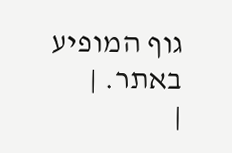גוף המופיע באתר. |
|